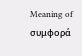Meaning of συμφορά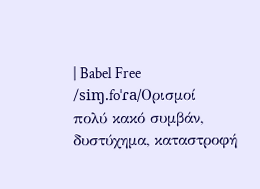| Babel Free
/siɱ.foˈɾa/Ορισμοί
πολύ κακό συμβάν, δυστύχημα, καταστροφή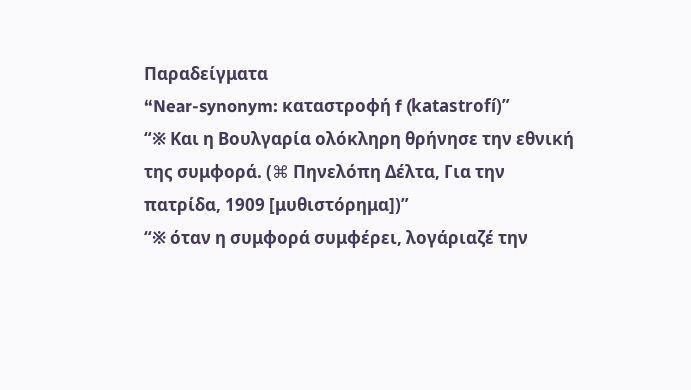Παραδείγματα
“Near-synonym: καταστροφή f (katastrofí)”
“※ Και η Βουλγαρία ολόκληρη θρήνησε την εθνική της συμφορά. (⌘ Πηνελόπη Δέλτα, Για την πατρίδα, 1909 [μυθιστόρημα])”
“※ όταν η συμφορά συμφέρει, λογάριαζέ την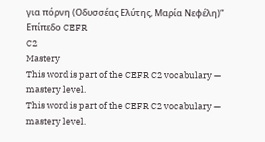για πόρνη (Οδυσσέας Ελύτης, Μαρία Νεφέλη)”
Επίπεδο CEFR
C2
Mastery
This word is part of the CEFR C2 vocabulary — mastery level.
This word is part of the CEFR C2 vocabulary — mastery level.